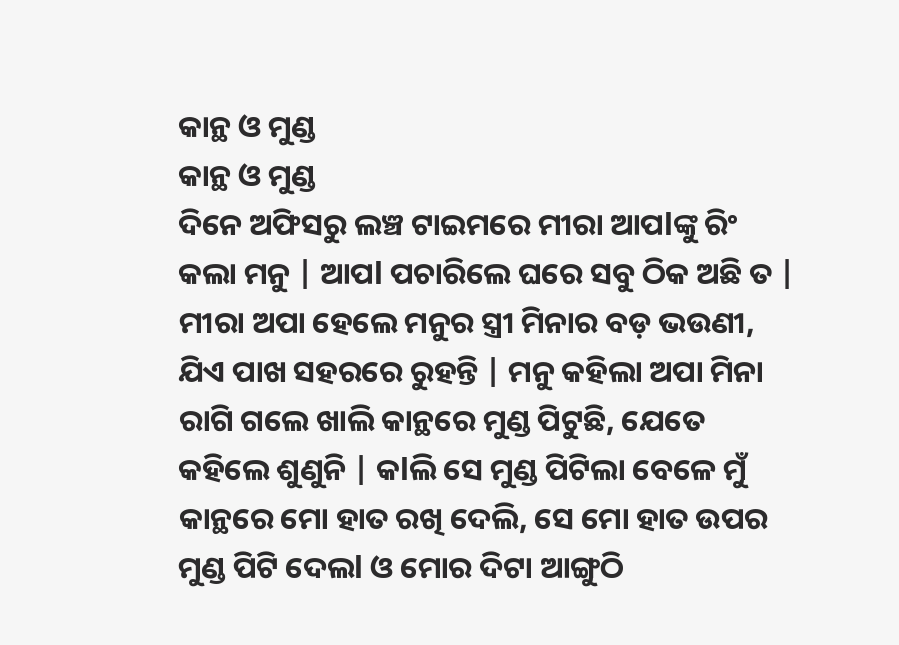କାନ୍ଥ ଓ ମୁଣ୍ଡ
କାନ୍ଥ ଓ ମୁଣ୍ଡ
ଦିନେ ଅଫିସରୁ ଲଞ୍ଚ ଟାଇମରେ ମୀରା ଆପlଙ୍କୁ ରିଂ କଲା ମନୁ | ଆପl ପଚାରିଲେ ଘରେ ସବୁ ଠିକ ଅଛି ତ | ମୀରା ଅପା ହେଲେ ମନୁର ସ୍ତ୍ରୀ ମିନାର ବଡ଼ ଭଉଣୀ, ଯିଏ ପାଖ ସହରରେ ରୁହନ୍ତି | ମନୁ କହିଲା ଅପା ମିନା ରାଗି ଗଲେ ଖାଲି କାନ୍ଥରେ ମୁଣ୍ଡ ପିଟୁଛି, ଯେତେ କହିଲେ ଶୁଣୁନି | କlଲି ସେ ମୁଣ୍ଡ ପିଟିଲା ବେଳେ ମୁଁ କାନ୍ଥରେ ମୋ ହାତ ରଖି ଦେଲି, ସେ ମୋ ହାତ ଉପର ମୁଣ୍ଡ ପିଟି ଦେଲl ଓ ମୋର ଦିଟା ଆଙ୍ଗୁଠି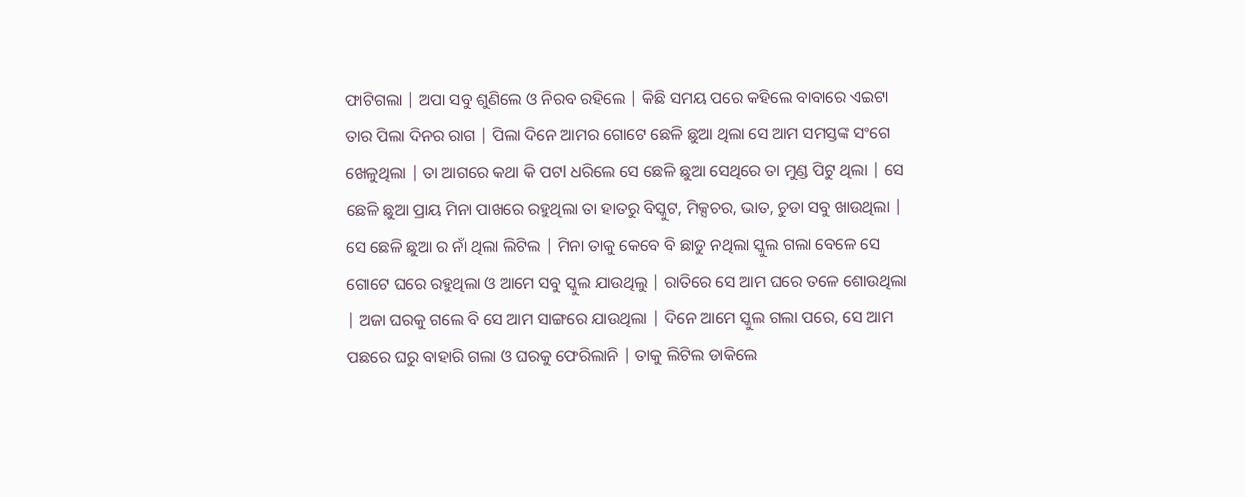ଫାଟିଗଲା | ଅପା ସବୁ ଶୁଣିଲେ ଓ ନିରବ ରହିଲେ | କିଛି ସମୟ ପରେ କହିଲେ ବାବାରେ ଏଇଟା ତାର ପିଲା ଦିନର ରାଗ | ପିଲା ଦିନେ ଆମର ଗୋଟେ ଛେଳି ଛୁଆ ଥିଲା ସେ ଆମ ସମସ୍ତଙ୍କ ସଂଗେ ଖେଳୁଥିଲା | ତା ଆଗରେ କଥା କି ପଟl ଧରିଲେ ସେ ଛେଳି ଛୁଆ ସେଥିରେ ତା ମୁଣ୍ଡ ପିଟୁ ଥିଲା | ସେ ଛେଳି ଛୁଆ ପ୍ରାୟ ମିନା ପାଖରେ ରହୁଥିଲା ତା ହାତରୁ ବିସ୍କୁଟ, ମିକ୍ସଚର, ଭାତ, ଚୁଡା ସବୁ ଖାଉଥିଲା | ସେ ଛେଳି ଛୁଆ ର ନାଁ ଥିଲା ଲିଟିଲ | ମିନା ତାକୁ କେବେ ବି ଛାଡୁ ନଥିଲା ସ୍କୁଲ ଗଲା ବେଳେ ସେ ଗୋଟେ ଘରେ ରହୁଥିଲା ଓ ଆମେ ସବୁ ସ୍କୁଲ ଯାଉଥିଲୁ | ରାତିରେ ସେ ଆମ ଘରେ ତଳେ ଶୋଉଥିଲା | ଅଜା ଘରକୁ ଗଲେ ବି ସେ ଆମ ସାଙ୍ଗରେ ଯାଉଥିଲା | ଦିନେ ଆମେ ସ୍କୁଲ ଗଲା ପରେ, ସେ ଆମ ପଛରେ ଘରୁ ବାହାରି ଗଲା ଓ ଘରକୁ ଫେରିଲାନି | ତାକୁ ଲିଟିଲ ଡାକିଲେ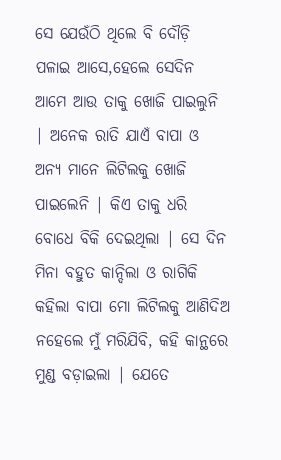ସେ ଯେଉଁଠି ଥିଲେ ବି ଦୌଡ଼ି ପଳାଇ ଆସେ,ହେଲେ ସେଦିନ ଆମେ ଆଉ ତାକୁ ଖୋଜି ପାଇଲୁନି | ଅନେକ ରାତି ଯାଏଁ ବାପା ଓ ଅନ୍ୟ ମାନେ ଲିଟିଲକୁ ଖୋଜି ପାଇଲେନି | କିଏ ତାକୁ ଧରି ବୋଧେ ବିକି ଦେଇଥିଲା | ସେ ଦିନ ମିନା ବହୁତ କାନ୍ଦିଲା ଓ ରାଗିକି କହିଲା ବାପା ମୋ ଲିଟିଲକୁ ଆଣିଦିଅ ନହେଲେ ମୁଁ ମରିଯିବି, କହି କାନ୍ଥରେ ମୁଣ୍ଡ ବଡ଼ାଇଲା | ଯେତେ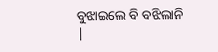ବୁଝାଇଲେ ବି ବଝିଲାନି |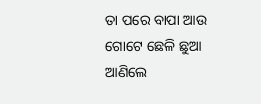ତା ପରେ ବାପା ଆଉ ଗୋଟେ ଛେଳି ଛୁଆ ଆଣିଲେ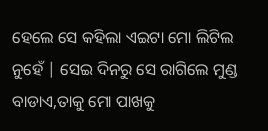ହେଲେ ସେ କହିଲା ଏଇଟା ମୋ ଲିଟିଲ ନୁହେଁ | ସେଇ ଦିନରୁ ସେ ରାଗିଲେ ମୁଣ୍ଡ ବାଡାଏ,ତାକୁ ମୋ ପାଖକୁ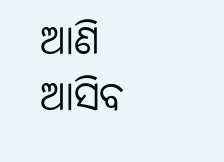ଆଣି ଆସିବ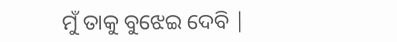ମୁଁ ତାକୁ ବୁଝେଇ ଦେବି |